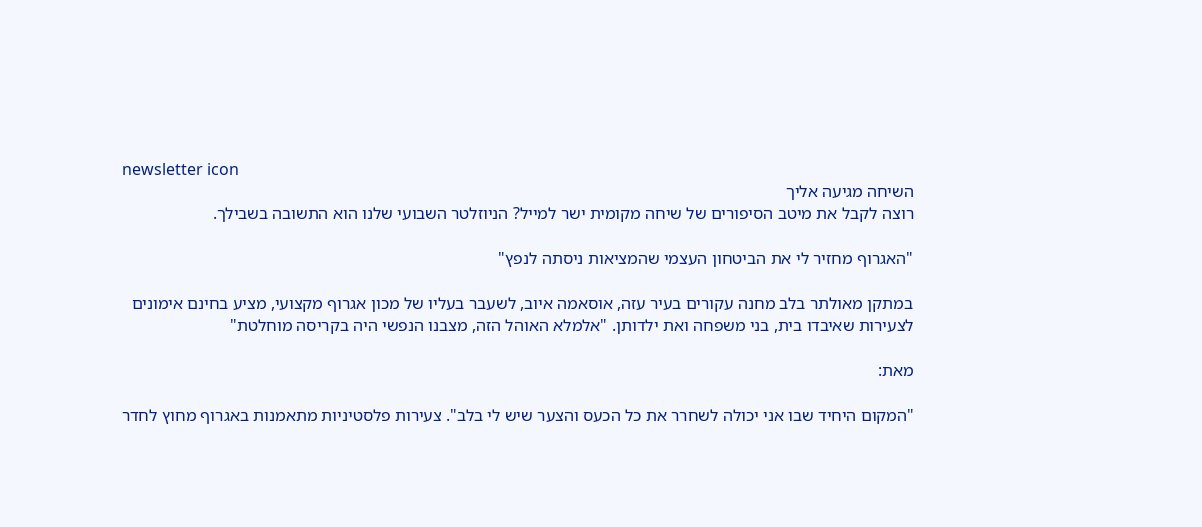newsletter icon
השיחה מגיעה אליך
רוצה לקבל את מיטב הסיפורים של שיחה מקומית ישר למייל? הניוזלטר השבועי שלנו הוא התשובה בשבילך.

"האגרוף מחזיר לי את הביטחון העצמי שהמציאות ניסתה לנפץ"

במתקן מאולתר בלב מחנה עקורים בעיר עזה, אוסאמה איוב, לשעבר בעליו של מכון אגרוף מקצועי, מציע בחינם אימונים לצעירות שאיבדו בית, בני משפחה ואת ילדותן. "אלמלא האוהל הזה, מצבנו הנפשי היה בקריסה מוחלטת"

מאת:

"המקום היחיד שבו אני יכולה לשחרר את כל הכעס והצער שיש לי בלב". צעירות פלסטיניות מתאמנות באגרוף מחוץ לחדר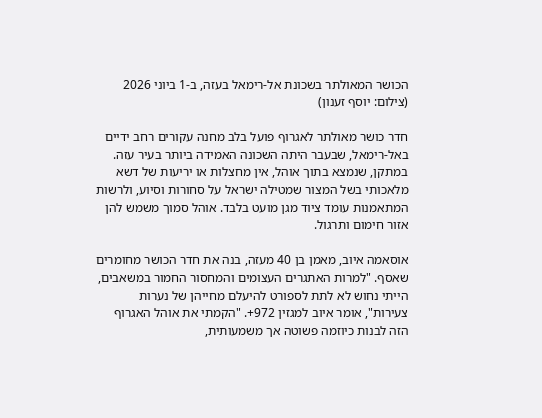הכושר המאולתר בשכונת אל-רימאל בעזה, ב-1 ביוני 2026 (צילום: יוסף זענון)

חדר כושר מאולתר לאגרוף פועל בלב מחנה עקורים רחב ידיים באל-רימאל, שבעבר היתה השכונה האמידה ביותר בעיר עזה. במתקן, שנמצא בתוך אוהל, אין מחצלות או יריעות של דשא מלאכותי בשל המצור שמטילה ישראל על סחורות וסיוע, ולרשות המתאמנות עומד ציוד מגן מועט בלבד. אוהל סמוך משמש להן אזור חימום ותרגול.

אוסאמה איוב, מאמן בן 40 מעזה, בנה את חדר הכושר מחומרים שאסף. "למרות האתגרים העצומים והמחסור החמור במשאבים, הייתי נחוש לא לתת לספורט להיעלם מחייהן של נערות צעירות", אומר איוב למגזין 972+. "הקמתי את אוהל האגרוף הזה לבנות כיוזמה פשוטה אך משמעותית,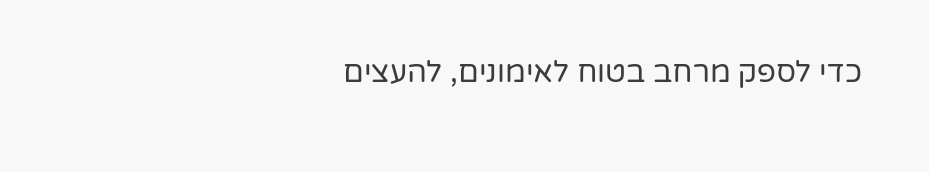כדי לספק מרחב בטוח לאימונים, להעצים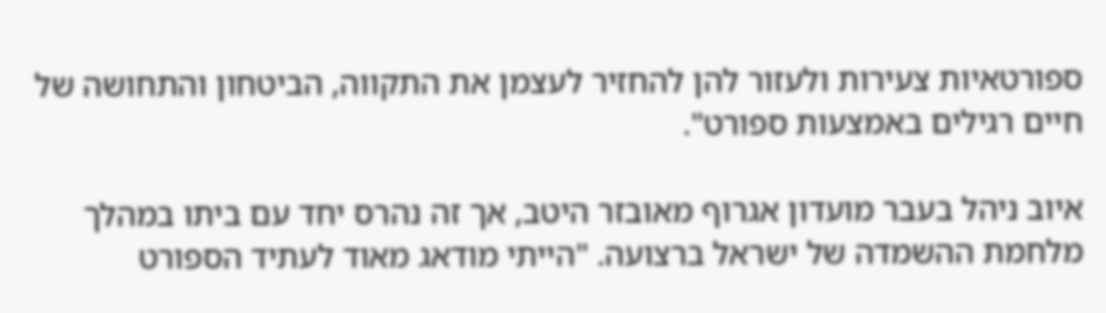ספורטאיות צעירות ולעזור להן להחזיר לעצמן את התקווה, הביטחון והתחושה של חיים רגילים באמצעות ספורט".

איוב ניהל בעבר מועדון אגרוף מאובזר היטב, אך זה נהרס יחד עם ביתו במהלך מלחמת ההשמדה של ישראל ברצועה. "הייתי מודאג מאוד לעתיד הספורט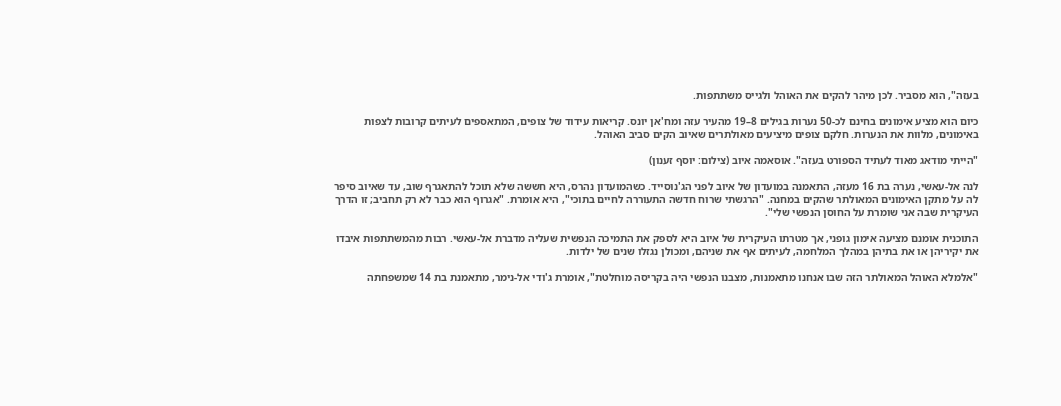בעזה", הוא מסביר. לכן מיהר להקים את האוהל ולגייס משתתפות.

כיום הוא מציע אימונים בחינם לכ-50 נערות בגילים 8–19 מהעיר עזה ומח'אן יונס. קריאות עידוד של צופים, המתאספים לעיתים קרובות לצפות באימונים, מלוות את הנערות. חלקם צופים מיציעים מאולתרים שאיוב הקים סביב האוהל.

"הייתי מודאג מאוד לעתיד הספורט בעזה". אוסאמה איוב (צילום: יוסף זענון)

לנה אל-עאשי, נערה בת 16 מעזה, התאמנה במועדון של איוב לפני הג'נוסייד. כשהמועדון נהרס, היא חששה שלא תוכל להתאגרף שוב, עד שאיוב סיפר לה על מתקן האימונים המאולתר שהקים במחנה. "הרגשתי שרוח חדשה התעוררה לחיים בתוכי", היא אומרת. "אגרוף הוא כבר לא רק תחביב; זו הדרך העיקרית שבה אני שומרת על החוסן הנפשי שלי".

התוכנית אומנם מציעה אימון גופני, אך מטרתו העיקרית של איוב היא לספק את התמיכה הנפשית שעליה מדברת אל-עאשי. רבות מהמשתתפות איבדו את יקיריהן או את בתיהן במהלך המלחמה, לעיתים אף את שניהם, ומכולן נגזלו שנים של ילדות.

"אלמלא האוהל המאולתר הזה שבו אנחנו מתאמנות, מצבנו הנפשי היה בקריסה מוחלטת", אומרת ג'ודי אל-נימר, מתאמנת בת 14 שמשפחתה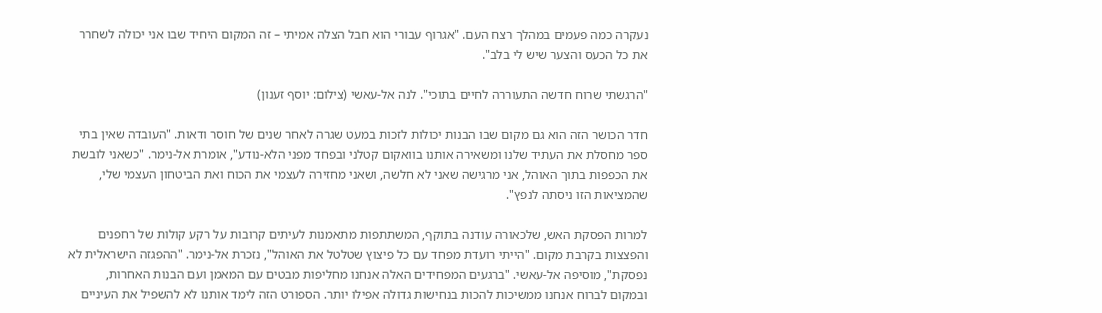נעקרה כמה פעמים במהלך רצח העם. "אגרוף עבורי הוא חבל הצלה אמיתי – זה המקום היחיד שבו אני יכולה לשחרר את כל הכעס והצער שיש לי בלב".

"הרגשתי שרוח חדשה התעוררה לחיים בתוכי". לנה אל-עאשי (צילום: יוסף זענון)

חדר הכושר הזה הוא גם מקום שבו הבנות יכולות לזכות במעט שגרה לאחר שנים של חוסר ודאות. "העובדה שאין בתי ספר מחסלת את העתיד שלנו ומשאירה אותנו בוואקום קטלני ובפחד מפני הלא-נודע", אומרת אל-נימר. "כשאני לובשת את הכפפות בתוך האוהל, אני מרגישה שאני לא חלשה, ושאני מחזירה לעצמי את הכוח ואת הביטחון העצמי שלי, שהמציאות הזו ניסתה לנפץ".

למרות הפסקת האש, שלכאורה עודנה בתוקף, המשתתפות מתאמנות לעיתים קרובות על רקע קולות של רחפנים והפצצות בקרבת מקום. "הייתי רועדת מפחד עם כל פיצוץ שטלטל את האוהל", נזכרת אל-נימר. "ההפגזה הישראלית לא נפסקת", מוסיפה אל-עאשי. "ברגעים המפחידים האלה אנחנו מחליפות מבטים עם המאמן ועם הבנות האחרות, ובמקום לברוח אנחנו ממשיכות להכות בנחישות גדולה אפילו יותר. הספורט הזה לימד אותנו לא להשפיל את העיניים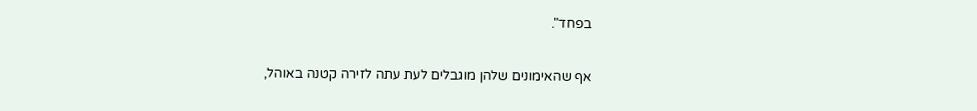בפחד".

אף שהאימונים שלהן מוגבלים לעת עתה לזירה קטנה באוהל,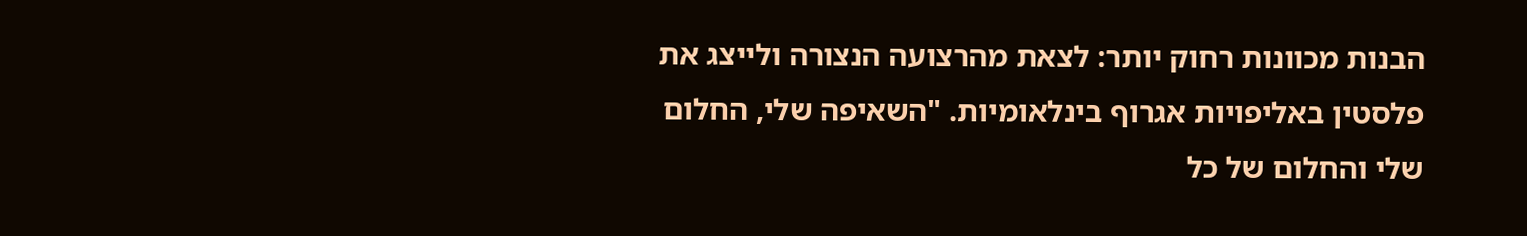הבנות מכוונות רחוק יותר: לצאת מהרצועה הנצורה ולייצג את פלסטין באליפויות אגרוף בינלאומיות. "השאיפה שלי, החלום שלי והחלום של כל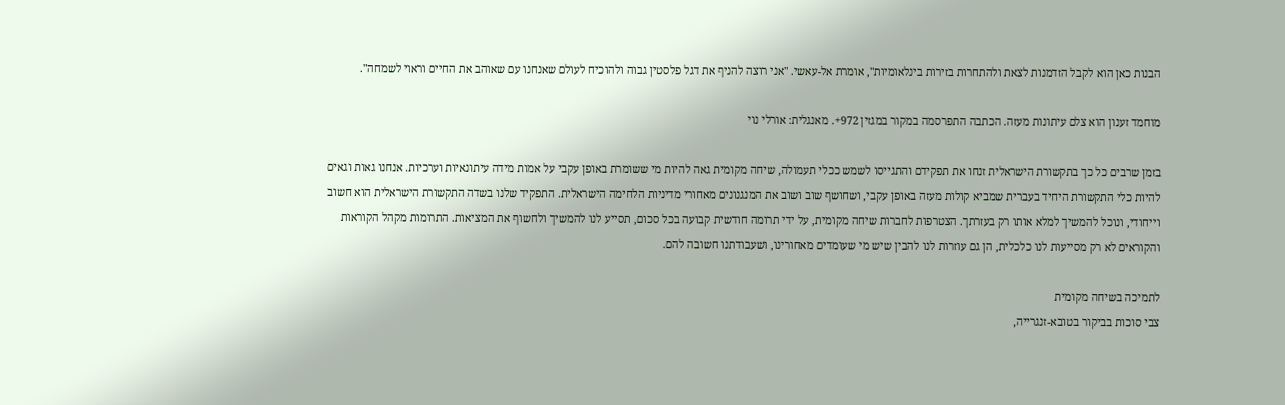הבנות כאן הוא לקבל הזדמנות לצאת ולהתחרות בזירות בינלאומיות", אומרת אל-עאשי. "אני רוצה להניף את דגל פלסטין גבוה ולהוכיח לעולם שאנחנו עם שאוהב את החיים וראוי לשמחה".

מוחמד זענון הוא צלם עיתונות מעזה. הכתבה התפרסמה במקור במגזין 972+. מאנגלית: אורלי נוי

בזמן שרבים כל כך בתקשורת הישראלית זנחו את תפקידם והתגייסו לשמש ככלי תעמולה, שיחה מקומית גאה להיות מי ששומרת באופן עקבי על אמות מידה עיתונאיות וערכיות. אנחנו גאות וגאים להיות כלי התקשורת היחיד בעברית שמביא קולות מעזה באופן עקבי, ושחושף שוב ושוב את המנגנונים מאחורי מדיניות הלחימה הישראלית. התפקיד שלנו בשדה התקשורת הישראלית הוא חשוב וייחודי, ונוכל להמשיך למלא אותו רק בעזרתך. הצטרפות לחברות שיחה מקומית, על ידי תרומה חודשית קבועה בכל סכום, תסייע לנו להמשיך ולחשוף את המציאות. התרומות מקהל הקוראות והקוראים לא רק מסייעות לנו כלכלית, הן גם עוזרות לנו להבין שיש מי שעומדים מאחורינו, ושעבודתנו חשובה להם.

לתמיכה בשיחה מקומית
צבי סוכות בביקור בטובא-זנגרייה,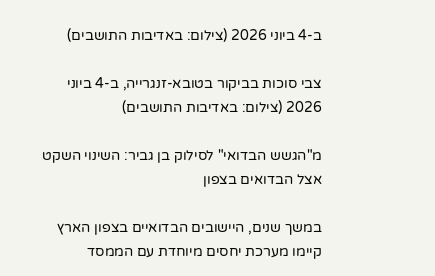ב-4 ביוני 2026 (צילום: באדיבות התושבים)

צבי סוכות בביקור בטובא-זנגרייה, ב-4 ביוני 2026 (צילום: באדיבות התושבים)

מ"הגשש הבדואי" לסילוק בן גביר: השינוי השקט אצל הבדואים בצפון

במשך שנים, היישובים הבדואיים בצפון הארץ קיימו מערכת יחסים מיוחדת עם הממסד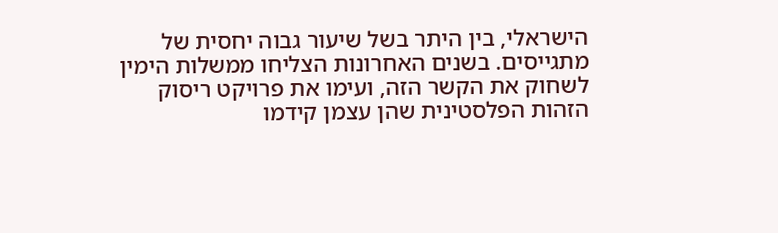הישראלי, בין היתר בשל שיעור גבוה יחסית של מתגייסים. בשנים האחרונות הצליחו ממשלות הימין לשחוק את הקשר הזה, ועימו את פרויקט ריסוק הזהות הפלסטינית שהן עצמן קידמו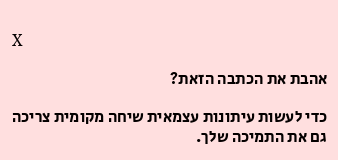X

אהבת את הכתבה הזאת?

כדי לעשות עיתונות עצמאית שיחה מקומית צריכה גם את התמיכה שלך.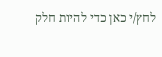לחץ/י כאן כדי להיות חלק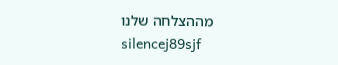מההצלחה שלנו
silencej89sjf